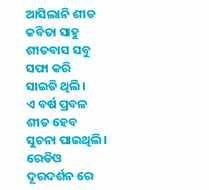ଆସିଲାନି ଶୀତ
କବିତା ସାହୁ
ଶୀତବାସ ସବୁ ସଫା କରି
ସାଇତି ଥିଲି।
ଏ ବର୍ଷ ପ୍ରବଳ ଶୀତ ହେବ
ସୁଚନା ପାଇଥିଲି।
ରେଡିଓ ଦୂରଦର୍ଶନ ରେ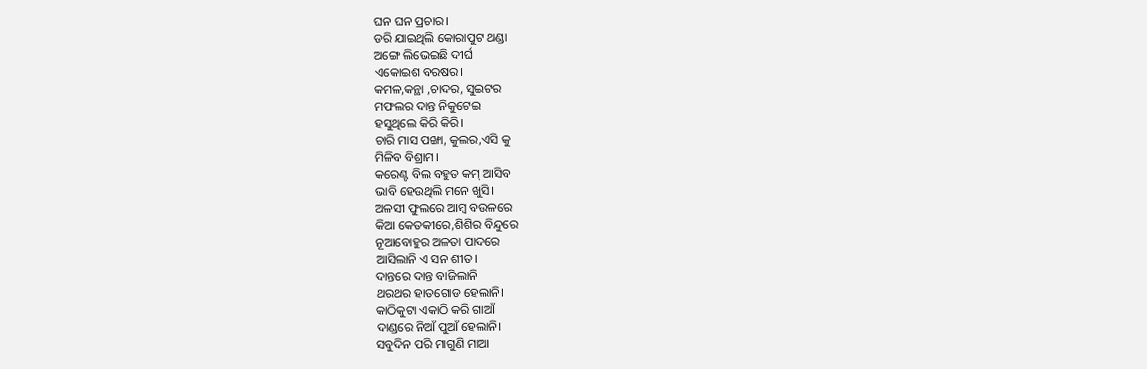ଘନ ଘନ ପ୍ରଚାର।
ଡରି ଯାଇଥିଲି କୋରାପୁଟ ଥଣ୍ଡା
ଅଙ୍ଗେ ଲିଭେଇଛି ଦୀର୍ଘ
ଏକୋଇଶ ବରଷର।
କମଳ,କନ୍ଥା ,ଚାଦର, ସୁଇଟର
ମଫଲର ଦାନ୍ତ ନିକୁଟେଇ
ହସୁଥିଲେ କିରି କିରି।
ଚାରି ମାସ ପଙ୍ଖା, କୁଲର,ଏସି କୁ
ମିଳିବ ବିଶ୍ରାମ।
କରେଣ୍ଟ ବିଲ ବହୁତ କମ୍ ଆସିବ
ଭାବି ହେଉଥିଲି ମନେ ଖୁସି।
ଅଳସୀ ଫୁଲରେ ଆମ୍ବ ବଉଳରେ
କିଆ କେତକୀରେ,ଶିଶିର ବିନ୍ଦୁରେ
ନୂଆବୋହୁର ଅଳତା ପାଦରେ
ଆସିଲାନି ଏ ସନ ଶୀତ।
ଦାନ୍ତରେ ଦାନ୍ତ ବାଜିଲାନି
ଥରଥର ହାତଗୋଡ ହେଲାନି।
କାଠିକୁଟା ଏକାଠି କରି ଗାଆଁ
ଦାଣ୍ଡରେ ନିଆଁ ପୁଆଁ ହେଲାନି।
ସବୁଦିନ ପରି ମାଗୁଣି ମାଆ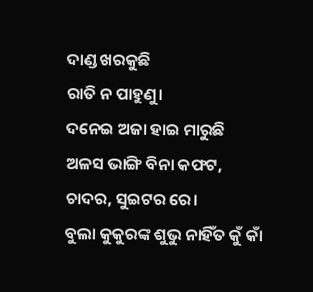ଦାଣ୍ଡ ଖରକୁଛି
ରାତି ନ ପାହୁଣୁ।
ଦନେଇ ଅଜା ହାଇ ମାରୁଛି
ଅଳସ ଭାଙ୍ଗି ବିନା କଫଟ,
ଚାଦର, ସୁଇଟର ରେ।
ବୁଲା କୁକୁରଙ୍କ ଶୁଭୁ ନାହିଁତ କୁଁ କାଁ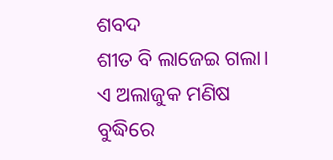ଶବଦ
ଶୀତ ବି ଲାଜେଇ ଗଲା।
ଏ ଅଲାଜୁକ ମଣିଷ ବୁଦ୍ଧିରେ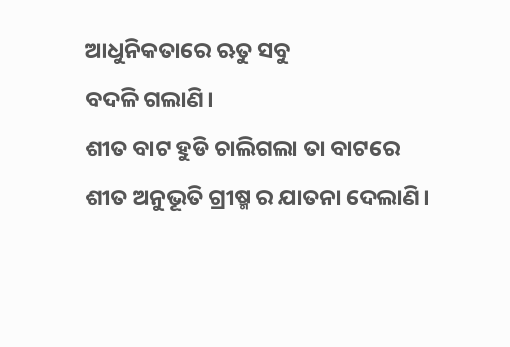ଆଧୁନିକତାରେ ଋତୁ ସବୁ
ବଦଳି ଗଲାଣି।
ଶୀତ ବାଟ ହୁଡି ଚାଲିଗଲା ତା ବାଟରେ
ଶୀତ ଅନୁଭୂତି ଗ୍ରୀଷ୍ମ ର ଯାତନା ଦେଲାଣି।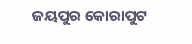ଜୟପୁର କୋରାପୁଟ